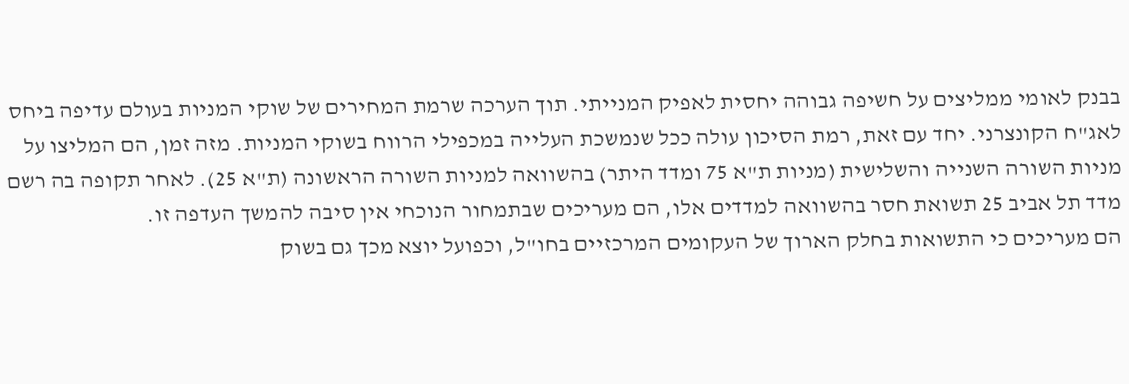בבנק לאומי ממליצים על חשיפה גבוהה יחסית לאפיק המנייתי. תוך הערכה שרמת המחירים של שוקי המניות בעולם עדיפה ביחס לאג"ח הקונצרני. יחד עם זאת, רמת הסיכון עולה ככל שנמשכת העלייה במכפילי הרווח בשוקי המניות. מזה זמן, הם המליצו על מניות השורה השנייה והשלישית (מניות ת"א 75 ומדד היתר) בהשוואה למניות השורה הראשונה (ת"א 25). לאחר תקופה בה רשם מדד תל אביב 25 תשואת חסר בהשוואה למדדים אלו, הם מעריכים שבתמחור הנוכחי אין סיבה להמשך העדפה זו.
הם מעריכים כי התשואות בחלק הארוך של העקומים המרכזיים בחו"ל, וכפועל יוצא מכך גם בשוק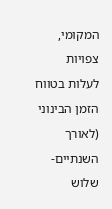המקומי, צפויות לעלות בטווח הזמן הבינוני (לאורך השנתיים-שלוש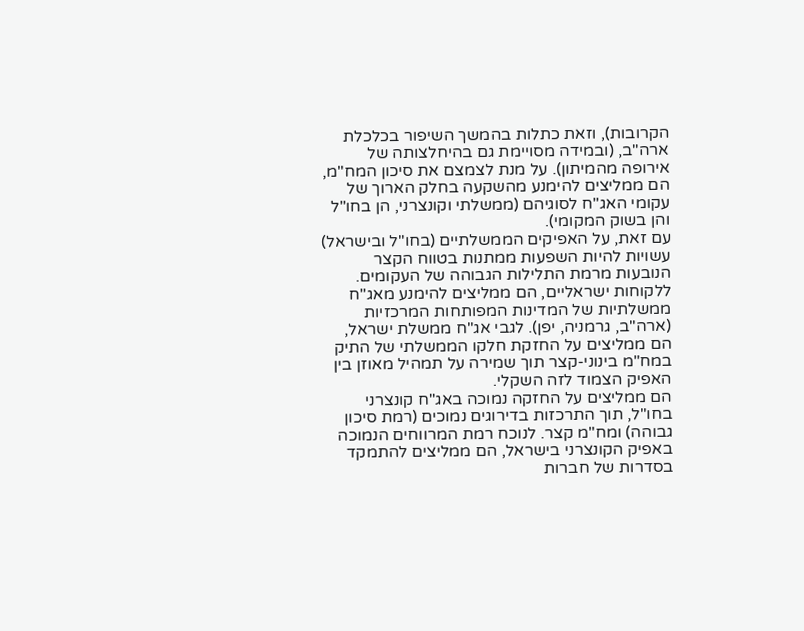הקרובות), וזאת כתלות בהמשך השיפור בכלכלת ארה"ב, (ובמידה מסויימת גם בהיחלצותה של אירופה מהמיתון). על מנת לצמצם את סיכון המח"מ, הם ממליצים להימנע מהשקעה בחלק הארוך של עקומי האג"ח לסוגיהם (ממשלתי וקונצרני, הן בחו"ל והן בשוק המקומי).
עם זאת, על האפיקים הממשלתיים (בחו"ל ובישראל) עשויות להיות השפעות ממתנות בטווח הקצר הנובעות מרמת התלילות הגבוהה של העקומים. ללקוחות ישראליים, הם ממליצים להימנע מאג"ח ממשלתיות של המדינות המפותחות המרכזיות (ארה"ב, גרמניה, יפן). לגבי אג"ח ממשלת ישראל, הם ממליצים על החזקת חלקו הממשלתי של התיק במח"מ בינוני-קצר תוך שמירה על תמהיל מאוזן בין האפיק הצמוד לזה השקלי.
הם ממליצים על החזקה נמוכה באג"ח קונצרני בחו"ל, תוך התרכזות בדירוגים נמוכים (רמת סיכון גבוהה) ומח"מ קצר. לנוכח רמת המרווחים הנמוכה באפיק הקונצרני בישראל, הם ממליצים להתמקד בסדרות של חברות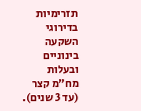תזרימיות בדירוגי השקעה בינוניים ובעלות מח"מ קצר (עד 3 שנים).